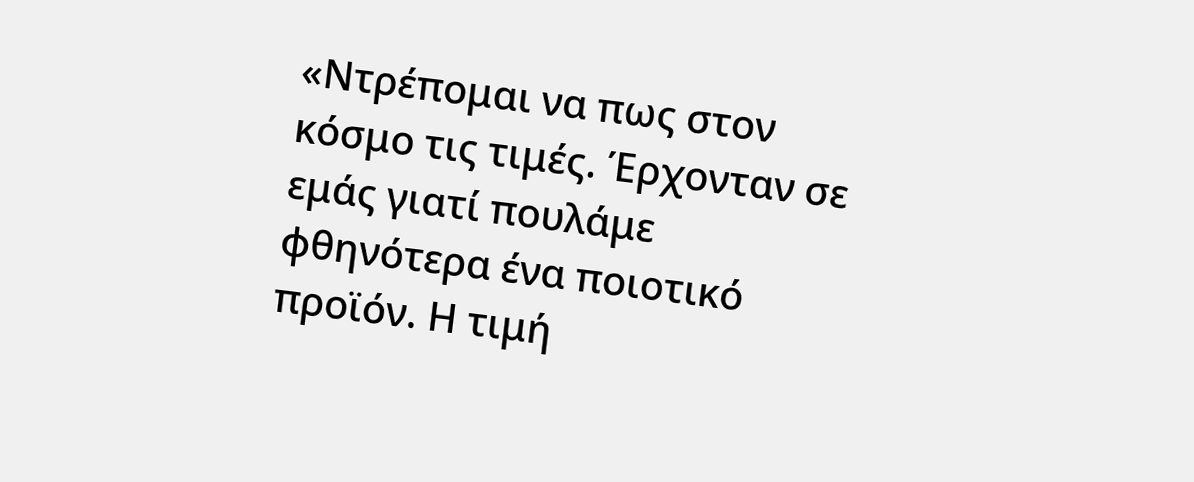«Ντρέπομαι να πως στον κόσμο τις τιμές. Έρχονταν σε εμάς γιατί πουλάμε φθηνότερα ένα ποιοτικό προϊόν. Η τιμή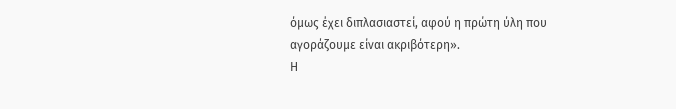όμως έχει διπλασιαστεί, αφού η πρώτη ύλη που αγοράζουμε είναι ακριβότερη».
Η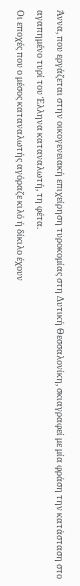Άννα, που εργάζεται στην οικογενειακή επιχείρηση τυροκομίας στη Δυτική Θεσσαλονίκη, σκιαγραφεί με μία φράση την κατάσταση στο αγαπημένο τυρί του Έλληνα καταναλωτή, τη φέτα.
Οι εποχές που ο μέσος καταναλωτής αγόραζε κιλό ή δίκιλο έχουν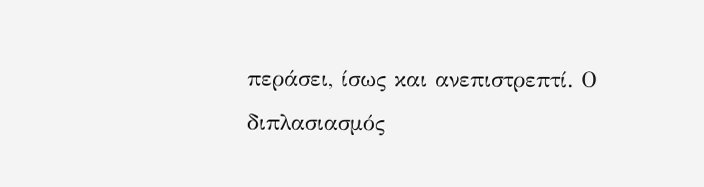περάσει, ίσως και ανεπιστρεπτί. Ο διπλασιασμός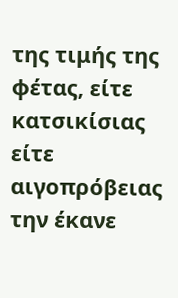της τιμής της φέτας, είτε κατσικίσιας είτε αιγοπρόβειας την έκανε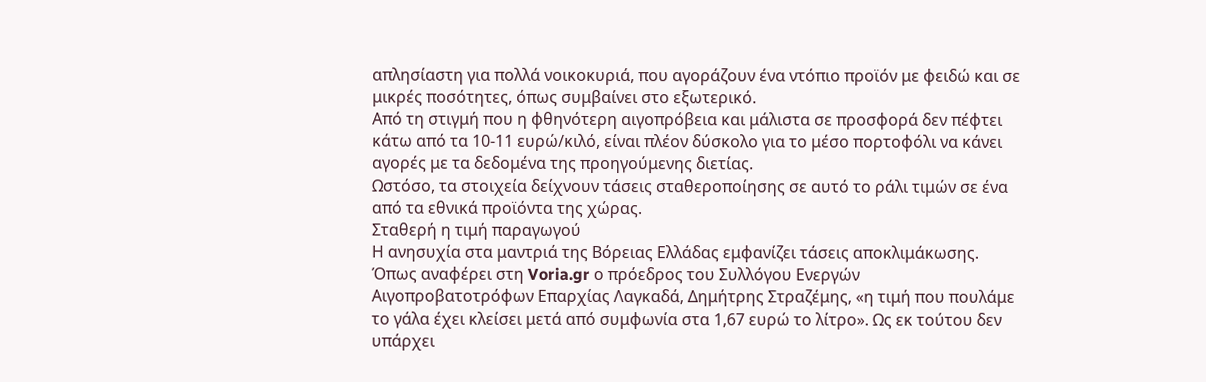απλησίαστη για πολλά νοικοκυριά, που αγοράζουν ένα ντόπιο προϊόν με φειδώ και σε μικρές ποσότητες, όπως συμβαίνει στο εξωτερικό.
Από τη στιγμή που η φθηνότερη αιγοπρόβεια και μάλιστα σε προσφορά δεν πέφτει κάτω από τα 10-11 ευρώ/κιλό, είναι πλέον δύσκολο για το μέσο πορτοφόλι να κάνει αγορές με τα δεδομένα της προηγούμενης διετίας.
Ωστόσο, τα στοιχεία δείχνουν τάσεις σταθεροποίησης σε αυτό το ράλι τιμών σε ένα από τα εθνικά προϊόντα της χώρας.
Σταθερή η τιμή παραγωγού
Η ανησυχία στα μαντριά της Βόρειας Ελλάδας εμφανίζει τάσεις αποκλιμάκωσης. Όπως αναφέρει στη Voria.gr ο πρόεδρος του Συλλόγου Ενεργών Αιγοπροβατοτρόφων Επαρχίας Λαγκαδά, Δημήτρης Στραζέμης, «η τιμή που πουλάμε το γάλα έχει κλείσει μετά από συμφωνία στα 1,67 ευρώ το λίτρο». Ως εκ τούτου δεν υπάρχει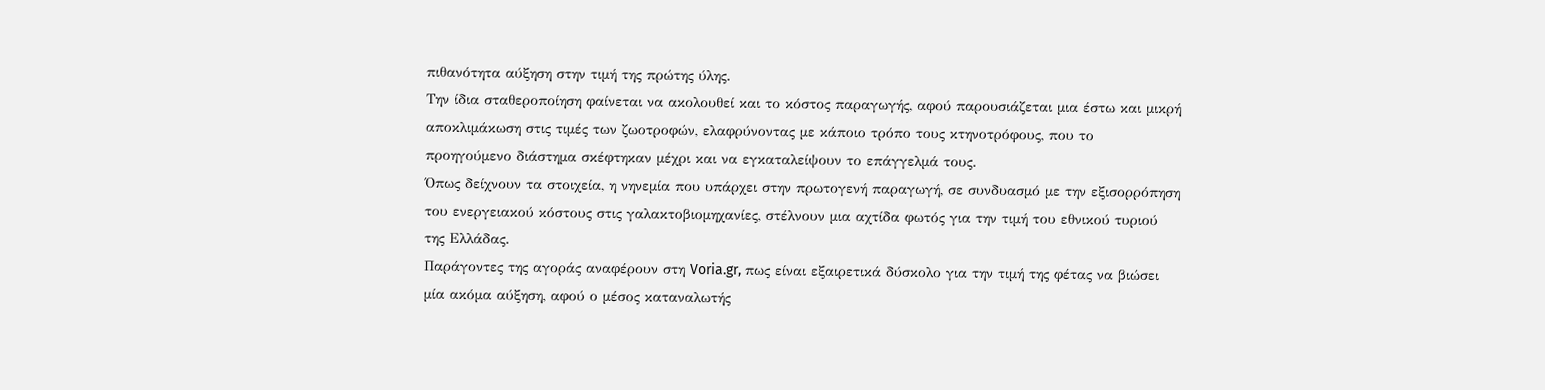πιθανότητα αύξηση στην τιμή της πρώτης ύλης.
Την ίδια σταθεροποίηση φαίνεται να ακολουθεί και το κόστος παραγωγής, αφού παρουσιάζεται μια έστω και μικρή αποκλιμάκωση στις τιμές των ζωοτροφών, ελαφρύνοντας με κάποιο τρόπο τους κτηνοτρόφους, που το προηγούμενο διάστημα σκέφτηκαν μέχρι και να εγκαταλείψουν το επάγγελμά τους.
Όπως δείχνουν τα στοιχεία, η νηνεμία που υπάρχει στην πρωτογενή παραγωγή, σε συνδυασμό με την εξισορρόπηση του ενεργειακού κόστους στις γαλακτοβιομηχανίες, στέλνουν μια αχτίδα φωτός για την τιμή του εθνικού τυριού της Ελλάδας.
Παράγοντες της αγοράς αναφέρουν στη Voria.gr, πως είναι εξαιρετικά δύσκολο για την τιμή της φέτας να βιώσει μία ακόμα αύξηση, αφού ο μέσος καταναλωτής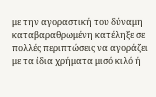με την αγοραστική του δύναμη καταβαραθρωμένη κατέληξε σε πολλές περιπτώσεις να αγοράζει με τα ίδια χρήματα μισό κιλό ή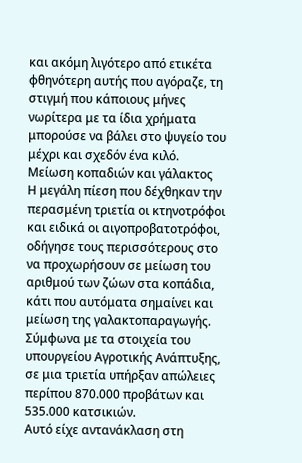και ακόμη λιγότερο από ετικέτα φθηνότερη αυτής που αγόραζε, τη στιγμή που κάποιους μήνες νωρίτερα με τα ίδια χρήματα μπορούσε να βάλει στο ψυγείο του μέχρι και σχεδόν ένα κιλό.
Μείωση κοπαδιών και γάλακτος
Η μεγάλη πίεση που δέχθηκαν την περασμένη τριετία οι κτηνοτρόφοι και ειδικά οι αιγοπροβατοτρόφοι, οδήγησε τους περισσότερους στο να προχωρήσουν σε μείωση του αριθμού των ζώων στα κοπάδια, κάτι που αυτόματα σημαίνει και μείωση της γαλακτοπαραγωγής.
Σύμφωνα με τα στοιχεία του υπουργείου Αγροτικής Ανάπτυξης, σε μια τριετία υπήρξαν απώλειες περίπου 870.000 προβάτων και 535.000 κατσικιών.
Αυτό είχε αντανάκλαση στη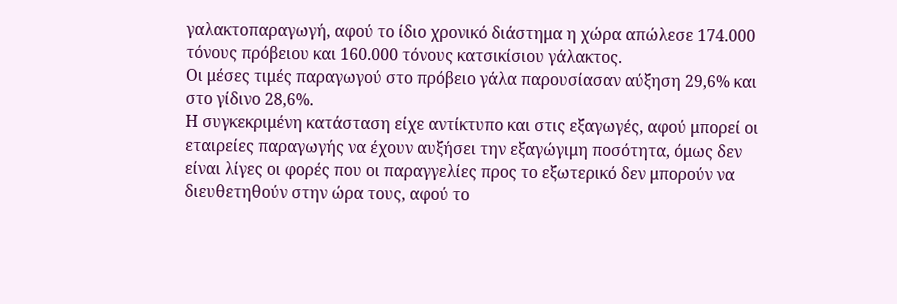γαλακτοπαραγωγή, αφού το ίδιο χρονικό διάστημα η χώρα απώλεσε 174.000 τόνους πρόβειου και 160.000 τόνους κατσικίσιου γάλακτος.
Οι μέσες τιμές παραγωγού στο πρόβειο γάλα παρουσίασαν αύξηση 29,6% και στο γίδινο 28,6%.
Η συγκεκριμένη κατάσταση είχε αντίκτυπο και στις εξαγωγές, αφού μπορεί οι εταιρείες παραγωγής να έχουν αυξήσει την εξαγώγιμη ποσότητα, όμως δεν είναι λίγες οι φορές που οι παραγγελίες προς το εξωτερικό δεν μπορούν να διευθετηθούν στην ώρα τους, αφού το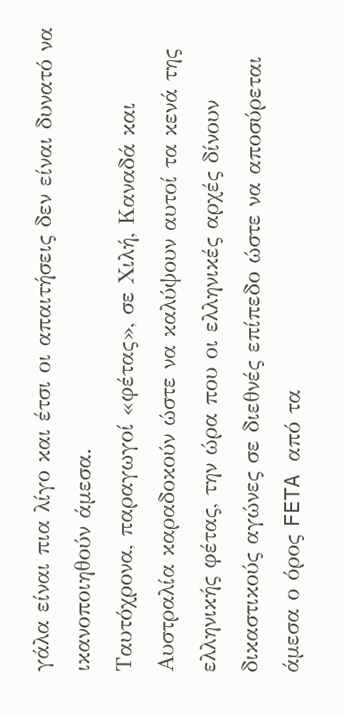γάλα είναι πια λίγο και έτσι οι απαιτήσεις δεν είναι δυνατό να ικανοποιηθούν άμεσα.
Ταυτόχρονα, παραγωγοί «φέτας», σε Χιλή, Καναδά και Αυστραλία καραδοκούν ώστε να καλύψουν αυτοί τα κενά της ελληνικής φέτας, την ώρα που οι ελληνικές αρχές δίνουν δικαστικούς αγώνες σε διεθνές επίπεδο ώστε να αποσύρεται άμεσα ο όρος FETA από τα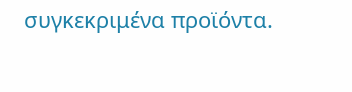συγκεκριμένα προϊόντα.